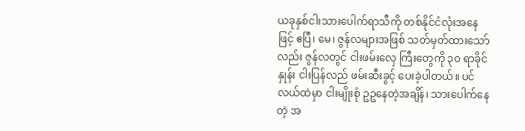ယခုနှစ်ငါးသားပေါက်ရာသီကို တစ်နိုင်ငံလုံးအနေဖြင့် ဧပြီ၊ မေ၊ ဇွန်လများအဖြစ် သတ်မှတ်ထားသော်လည်း ဇွန်လတွင် ငါးဖမ်းလှေ ကြီးတွေကို ၃၀ ရာခိုင်နှုန်း ငါးပြန်လည် ဖမ်းဆီးခွင့် ပေးခဲ့ပါတယ်။ ပင်လယ်ထဲမှာ ငါးမျိုးစုံ ဥဥနေတဲ့အချိန်၊ သားပေါက်နေတဲ့ အ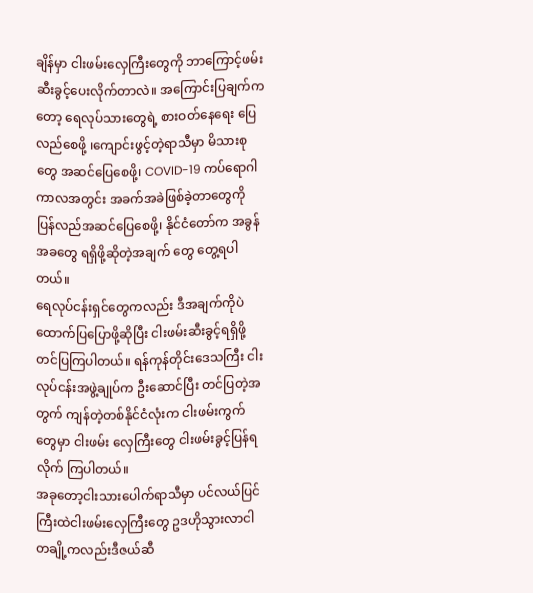ချိန်မှာ ငါးဖမ်းလှေကြီးတွေကို ဘာကြောင့်ဖမ်းဆီးခွင့်ပေးလိုက်တာလဲ။ အကြောင်းပြချက်ကတော့ ရေလုပ်သားတွေရဲ့ စားဝတ်နေရေး ပြေလည်စေဖို့ ၊ကျောင်းဖွင့်တဲ့ရာသီမှာ မိသားစုတွေ အဆင်ပြေစေဖို့၊ COVID-19 ကပ်ရောဂါကာလအတွင်း အခက်အခဲဖြစ်ခဲ့တာတွေကို ပြန်လည်အဆင်ပြေစေဖို့၊ နိုင်ငံတော်က အခွန်အခတွေ ရရှိဖို့ဆိုတဲ့အချက် တွေ တွေ့ရပါတယ်။
ရေလုပ်ငန်းရှင်တွေကလည်း ဒီအချက်ကိုပဲ ထောက်ပြပြောဖို့ဆိုပြီး ငါးဖမ်းဆီးခွင့်ရရှိဖို့တင်ပြကြပါတယ်။ ရန်ကုန်တိုင်းဒေသကြီး ငါးလုပ်ငန်းအဖွဲ့ချုပ်က ဦးဆောင်ပြီး တင်ပြတဲ့အတွက် ကျန်တဲ့တစ်နိုင်ငံလုံးက ငါးဖမ်းကွက်တွေမှာ ငါးဖမ်း လှေကြီးတွေ ငါးဖမ်းခွင့်ပြန်ရလိုက် ကြပါတယ်။
အခုတော့ငါးသားပေါက်ရာသီမှာ ပင်လယ်ပြင်ကြီးထဲငါးဖမ်းလှေကြီးတွေ ဥဒဟိုသွားလာငါ တချို့ကလည်းဒီဇယ်ဆီ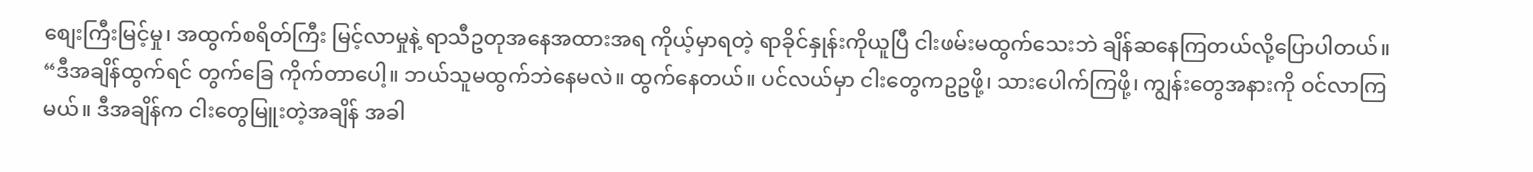စျေးကြီးမြင့်မှု၊ အထွက်စရိတ်ကြီး မြင့်လာမှုနဲ့ ရာသီဥတုအနေအထားအရ ကိုယ့်မှာရတဲ့ ရာခိုင်နှုန်းကိုယူပြီ ငါးဖမ်းမထွက်သေးဘဲ ချိန်ဆနေကြတယ်လို့ပြောပါတယ်။
“ဒီအချိန်ထွက်ရင် တွက်ခြေ ကိုက်တာပေါ့။ ဘယ်သူမထွက်ဘဲနေမလဲ။ ထွက်နေတယ်။ ပင်လယ်မှာ ငါးတွေကဥဥဖို့၊ သားပေါက်ကြဖို့၊ ကျွန်းတွေအနားကို ဝင်လာကြမယ်။ ဒီအချိန်က ငါးတွေမြူးတဲ့အချိန် အခါ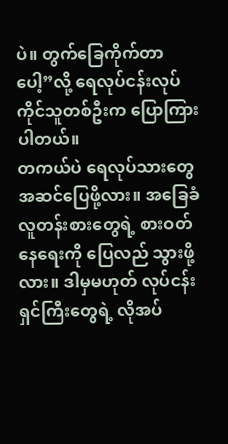ပဲ။ တွက်ခြေကိုက်တာပေါ့”လို့ ရေလုပ်ငန်းလုပ်ကိုင်သူတစ်ဦးက ပြောကြားပါတယ်။
တကယ်ပဲ ရေလုပ်သားတွေ အဆင်ပြေဖို့လား။ အခြေခံလူတန်းစားတွေရဲ့ စားဝတ်နေရေးကို ပြေလည် သွားဖို့လား။ ဒါမှမဟုတ် လုပ်ငန်းရှင်ကြီးတွေရဲ့ လိုအပ်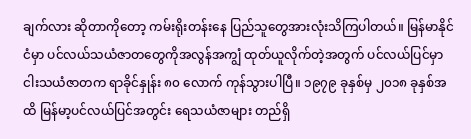ချက်လား ဆိုတာကိုတော့ ကမ်းရိုးတန်းနေ ပြည်သူတွေအားလုံးသိကြပါတယ်။ မြန်မာနိုင်ငံမှာ ပင်လယ်သယံဇာတတွေကိုအလွန်အကျွံ ထုတ်ယူလိုက်တဲ့အတွက် ပင်လယ်ပြင်မှာ ငါးသယံဇာတက ရာခိုင်နှုန်း ၈၀ လောက် ကုန်သွားပါပြီ။ ၁၉၇၉ ခုနှစ်မှ ၂၀၁၈ ခုနှစ်အထိ မြန်မာ့ပင်လယ်ပြင်အတွင်း ရေသယံဇာများ တည်ရှိ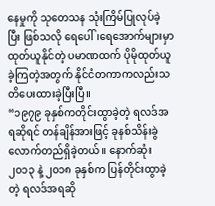နေမှုကို သုတေသန သုံးကြိမ်ပြုလုပ်ခဲ့ပြီး ဖြစ်သလို ရေပေါ်၊ရေအောက်များမှာ ထုတ်ယူနိုင်တဲ့ ပမာဏထက် ပိုမိုထုတ်ယူခဲ့ကြတဲ့အတွက် နိုင်ငံတကာကလည်းသတိပေးထားခဲ့ပြီးပြီ။
“၁၉၇၉ ခုနှစ်ကတိုင်းထွာခဲ့တဲ့ ရလဒ်အရဆိုရင် တန်ချိန်အားဖြင့် ခုနစ်သိန်းခွဲလောက်တည်ရှိခဲ့တယ်။ နောက်ဆုံး ၂၀၁၃ နဲ့ ၂၀၁၈ ခုနှစ်က ပြန်တိုင်းထွာခဲ့တဲ့ ရလဒ်အရဆို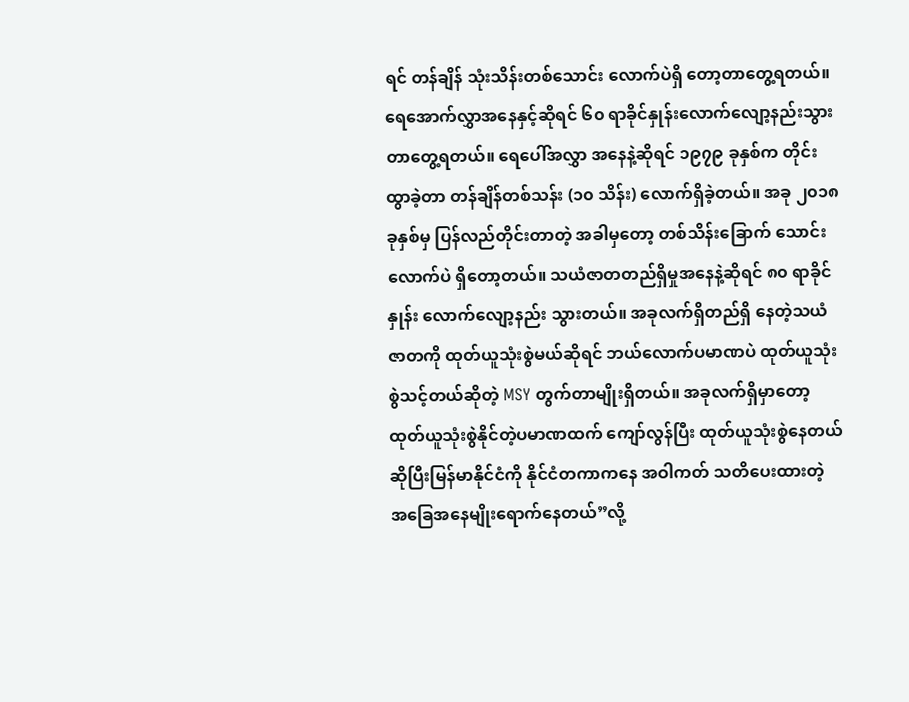ရင် တန်ချိန် သုံးသိန်းတစ်သောင်း လောက်ပဲရှိ တော့တာတွေ့ရတယ်။ ရေအောက်လွှာအနေနှင့်ဆိုရင် ၆၀ ရာခိုင်နှုန်းလောက်လျော့နည်းသွား တာတွေ့ရတယ်။ ရေပေါ်အလွှာ အနေနဲ့ဆိုရင် ၁၉၇၉ ခုနှစ်က တိုင်းထွာခဲ့တာ တန်ချိန်တစ်သန်း (၁၀ သိန်း) လောက်ရှိခဲ့တယ်။ အခု ၂၀၁၈ ခုနှစ်မှ ပြန်လည်တိုင်းတာတဲ့ အခါမှတော့ တစ်သိန်းခြောက် သောင်းလောက်ပဲ ရှိတော့တယ်။ သယံဇာတတည်ရှိမှုအနေနဲ့ဆိုရင် ၈၀ ရာခိုင်နှုန်း လောက်လျော့နည်း သွားတယ်။ အခုလက်ရှိတည်ရှိ နေတဲ့သယံဇာတကို ထုတ်ယူသုံးစွဲမယ်ဆိုရင် ဘယ်လောက်ပမာဏပဲ ထုတ်ယူသုံးစွဲသင့်တယ်ဆိုတဲ့ MSY တွက်တာမျိုးရှိတယ်။ အခုလက်ရှိမှာတော့ ထုတ်ယူသုံးစွဲနိုင်တဲ့ပမာဏထက် ကျော်လွန်ပြီး ထုတ်ယူသုံးစွဲနေတယ်ဆိုပြီးမြန်မာနိုင်ငံကို နိုင်ငံတကာကနေ အဝါကတ် သတိပေးထားတဲ့ အခြေအနေမျိုးရောက်နေတယ်”လို့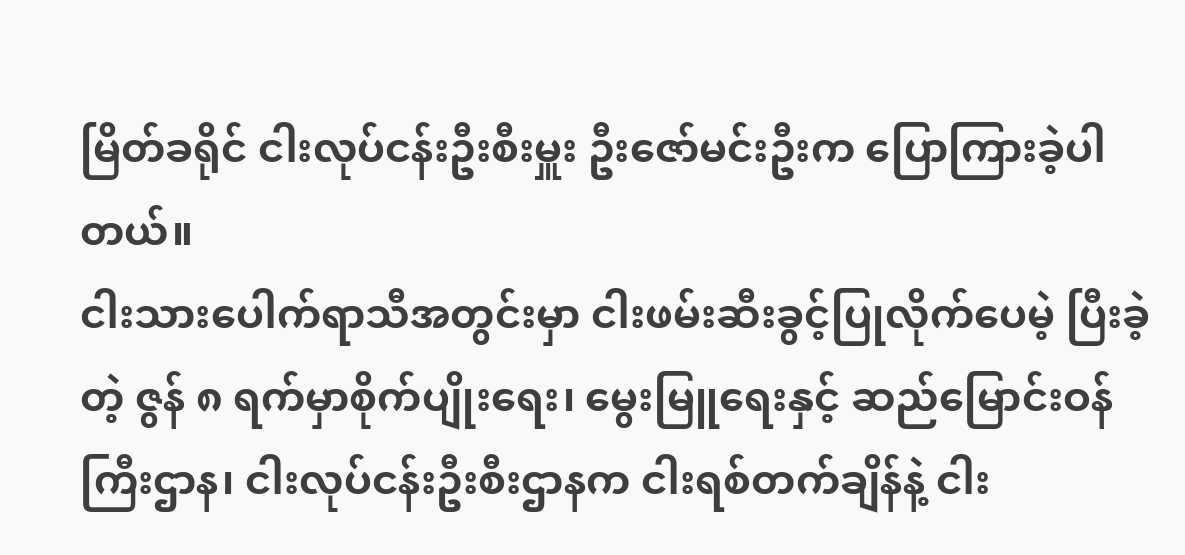မြိတ်ခရိုင် ငါးလုပ်ငန်းဦးစီးမှူး ဦးဇော်မင်းဦးက ပြောကြားခဲ့ပါတယ်။
ငါးသားပေါက်ရာသီအတွင်းမှာ ငါးဖမ်းဆီးခွင့်ပြုလိုက်ပေမဲ့ ပြီးခဲ့တဲ့ ဇွန် ၈ ရက်မှာစိုက်ပျိုးရေး၊ မွေးမြူရေးနှင့် ဆည်မြောင်းဝန်ကြီးဌာန၊ ငါးလုပ်ငန်းဦးစီးဌာနက ငါးရစ်တက်ချိန်နဲ့ ငါး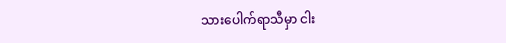သားပေါက်ရာသီမှာ ငါး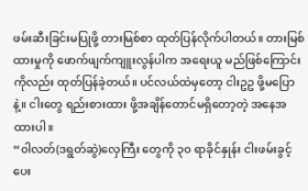ဖမ်းဆီးခြင်းမပြုဖို့ တားမြစ်စာ ထုတ်ပြန်လိုက်ပါတယ်။ တားမြစ်ထားမှုကို ဖောက်ဖျက်ကျူးလွန်ပါက အရေးယူ မည်ဖြစ်ကြောင်းကိုလည်း ထုတ်ပြန်ခဲ့တယ်။ ပင်လယ်ထဲမှတော့ ငါးဥဥ ဖို့မပြောနဲ့။ ငါးတွေ ရည်းစားထား ဖို့အချိန်တောင်မရှိတော့တဲ့ အနေအထားပါ။
“၀ါလတ်(ဒရွတ်ဆွဲ)လှေကြီး တွေကို ၃၀ ရာခိုင်နှုန်း ငါးဖမ်းခွင့် ပေး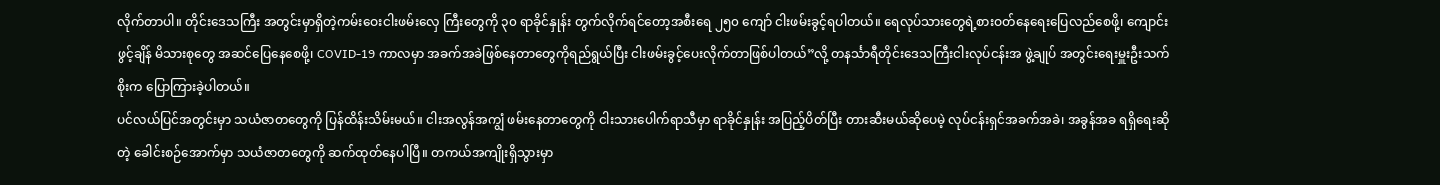လိုက်တာပါ။ တိုင်းဒေသကြီး အတွင်းမှာရှိတဲ့ကမ်းဝေးငါးဖမ်းလှေ ကြီးတွေကို ၃၀ ရာခိုင်နှုန်း တွက်လိုက်ရင်တော့အစီးရေ ၂၅၀ ကျော် ငါးဖမ်းခွင့်ရပါတယ်။ ရေလုပ်သားတွေရဲ့စားဝတ်နေရေးပြေလည်စေဖို့၊ ကျောင်းဖွင့်ချိန် မိသားစုတွေ အဆင်ပြေနေစေဖို့၊ COVID-19 ကာလမှာ အခက်အခဲဖြစ်နေတာတွေကိုရည်ရွယ်ပြီး ငါးဖမ်းခွင့်ပေးလိုက်တာဖြစ်ပါတယ်”လို့ တနင်္သာရီတိုင်းဒေသကြီးငါးလုပ်ငန်းအ ဖွဲ့ချုပ် အတွင်းရေးမှူးဦးသက်စိုးက ပြောကြားခဲ့ပါတယ်။
ပင်လယ်ပြင်အတွင်းမှာ သယံဇာတတွေကို ပြန်ထိန်းသိမ်းမယ်။ ငါးအလွန်အကျွံ ဖမ်းနေတာတွေကို ငါးသားပေါက်ရာသီမှာ ရာခိုင်နှုန်း အပြည့်ပိတ်ပြီး တားဆီးမယ်ဆိုပေမဲ့ လုပ်ငန်းရှင်အခက်အခဲ၊ အခွန်အခ ရရှိရေးဆိုတဲ့ ခေါင်းစဉ်အောက်မှာ သယံဇာတတွေကို ဆက်ထုတ်နေပါပြီ။ တကယ်အကျိုးရှိသွားမှာ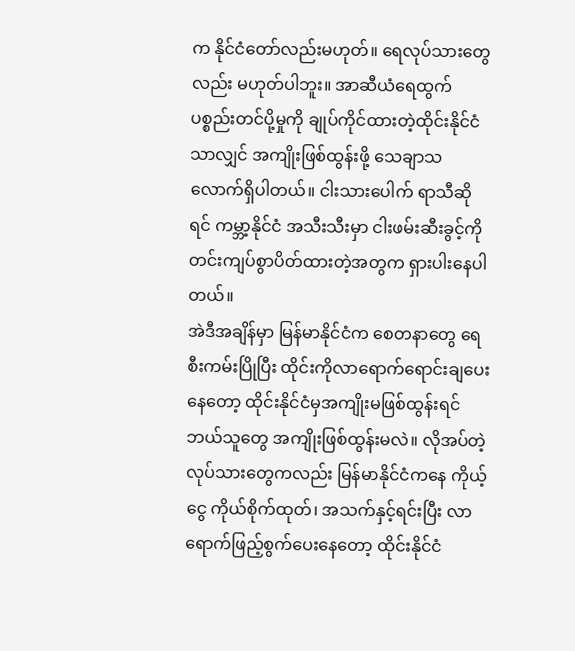က နိုင်ငံတော်လည်းမဟုတ်။ ရေလုပ်သားတွေလည်း မဟုတ်ပါဘူး။ အာဆီယံရေထွက်ပစ္စည်းတင်ပို့မှုကို ချုပ်ကိုင်ထားတဲ့ထိုင်းနိုင်ငံသာလျှင် အကျိုးဖြစ်ထွန်းဖို့ သေချာသလောက်ရှိပါတယ်။ ငါးသားပေါက် ရာသီဆိုရင် ကမ္ဘာ့နိုင်ငံ အသီးသီးမှာ ငါးဖမ်းဆီးခွင့်ကို တင်းကျပ်စွာပိတ်ထားတဲ့အတွက ရှားပါးနေပါတယ်။
အဲဒီအချိန်မှာ မြန်မာနိုင်ငံက စေတနာတွေ ရေစီးကမ်းပြိုပြီး ထိုင်းကိုလာရောက်ရောင်းချပေးနေတော့ ထိုင်းနိုင်ငံမှအကျိုးမဖြစ်ထွန်းရင်ဘယ်သူတွေ အကျိုးဖြစ်ထွန်းမလဲ။ လိုအပ်တဲ့လုပ်သားတွေကလည်း မြန်မာနိုင်ငံကနေ ကိုယ့်ငွေ ကိုယ်စိုက်ထုတ်၊ အသက်နှင့်ရင်းပြီး လာရောက်ဖြည့်စွက်ပေးနေတော့ ထိုင်းနိုင်ငံ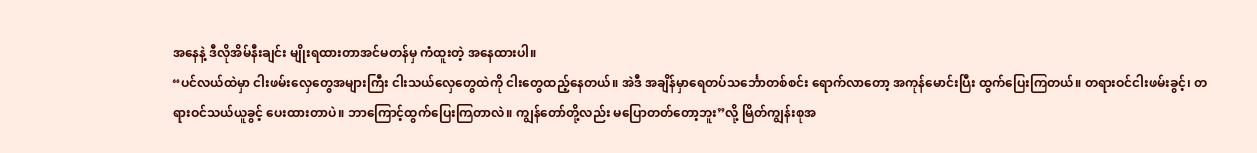အနေနဲ့ ဒီလိုအိမ်နီးချင်း မျိုးရထားတာအင်မတန်မှ ကံထူးတဲ့ အနေထားပါ။
“ပင်လယ်ထဲမှာ ငါးဖမ်းလှေတွေအများကြီး ငါးသယ်လှေတွေထဲကို ငါးတွေထည့်နေတယ်။ အဲဒီ အချိန်မှာရေတပ်သင်္ဘောတစ်စင်း ရောက်လာတော့ အကုန်မောင်းပြီး ထွက်ပြေးကြတယ်။ တရားဝင်ငါးဖမ်းခွင့်၊ တရားဝင်သယ်ယူခွင့် ပေးထားတာပဲ။ ဘာကြောင့်ထွက်ပြေးကြတာလဲ။ ကျွန်တော်တို့လည်း မပြောတတ်တော့ဘူး”လို့ မြိတ်ကျွန်းစုအ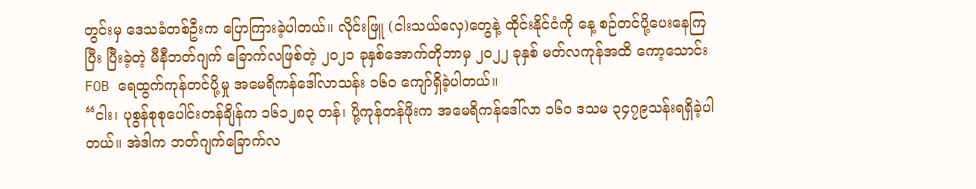တွင်းမှ ဒေသခံတစ်ဦးက ပြောကြားခဲ့ပါတယ်။ လိုင်းဖြူ (ငါးသယ်လှေ)တွေနဲ့ ထိုင်းနိုင်ငံကို နေ့ စဉ်တင်ပို့ပေးနေကြပြီး ပြီးခဲ့တဲ့ မီနီဘတ်ဂျက် ခြောက်လဖြစ်တဲ့ ၂၀၂၁ ခုနှစ်အောက်တိုဘာမှ ၂၀၂၂ ခုနှစ် မတ်လကုန်အထိ ကော့သောင်း FOB ရေထွက်ကုန်တင်ပို့မှု အမေရိကန်ဒေါ်လာသန်း ၁၆၀ ကျော်ရှိခဲ့ပါတယ်။
“ငါး၊ ပုစွန်စုစုပေါင်းတန်ချိန်က ၁၆၁၂၈၃ တန်၊ ပို့ကုန်တန်ဖိုးက အမေရိကန်ဒေါ်လာ ၁၆၀ ဒသမ ၃၄၇၉သန်းရရှိခဲ့ပါတယ်။ အဲဒါက ဘတ်ဂျက်ခြောက်လ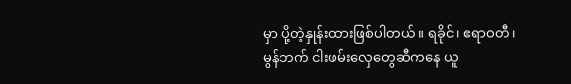မှာ ပို့တဲ့နှုန်းထားဖြစ်ပါတယ်။ ရခိုင်၊ ဧရာဝတီ၊ မွန်ဘက် ငါးဖမ်းလှေတွေဆီကနေ ယူ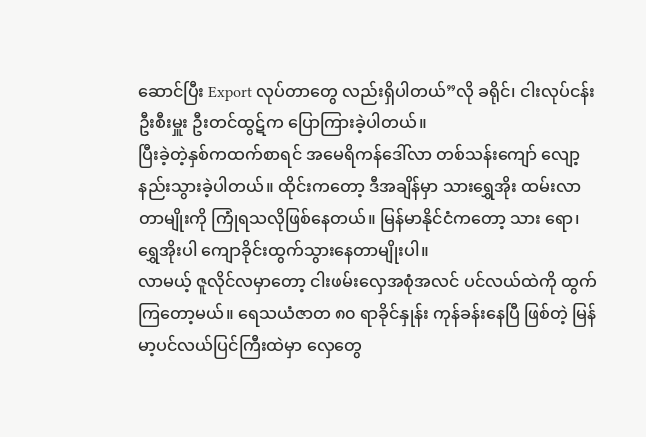ဆောင်ပြီး Export လုပ်တာတွေ လည်းရှိပါတယ်”လို ခရိုင်၊ ငါးလုပ်ငန်းဦးစီးမှူး ဦးတင်ထွဋ်က ပြောကြားခဲ့ပါတယ်။
ပြီးခဲ့တဲ့နှစ်ကထက်စာရင် အမေရိကန်ဒေါ်လာ တစ်သန်းကျော် လျော့နည်းသွားခဲ့ပါတယ်။ ထိုင်းကတော့ ဒီအချိန်မှာ သားရွှေအိုး ထမ်းလာတာမျိုးကို ကြုံရသလိုဖြစ်နေတယ်။ မြန်မာနိုင်ငံကတော့ သား ရော၊ ရွှေအိုးပါ ကျောခိုင်းထွက်သွားနေတာမျိုးပါ။
လာမယ့် ဇူလိုင်လမှာတော့ ငါးဖမ်းလှေအစုံအလင် ပင်လယ်ထဲကို ထွက်ကြတော့မယ်။ ရေသယံဇာတ ၈၀ ရာခိုင်နှုန်း ကုန်ခန်းနေပြီ ဖြစ်တဲ့ မြန်မာ့ပင်လယ်ပြင်ကြီးထဲမှာ လှေတွေ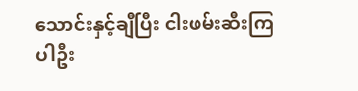သောင်းနှင့်ချီပြီး ငါးဖမ်းဆီးကြ ပါဦး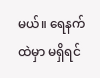မယ်။ ရေနက်ထဲမှာ မရှိရင်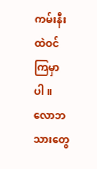ကမ်းနီးထဲဝင်ကြမှာပါ။ လောဘသားတွေ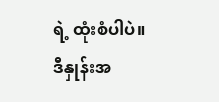ရဲ့ ထုံးစံပါပဲ။ ဒီနှုန်းအ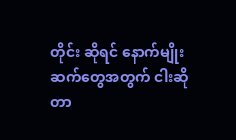တိုင်း ဆိုရင် နောက်မျိုးဆက်တွေအတွက် ငါးဆိုတာ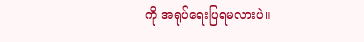ကို အရုပ်ရေးပြရမလားပဲ။